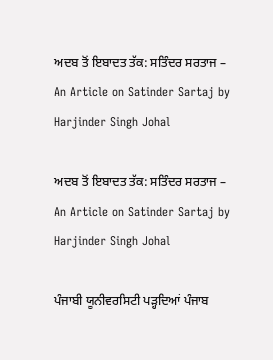ਅਦਬ ਤੋਂ ਇਬਾਦਤ ਤੱਕ: ਸਤਿੰਦਰ ਸਰਤਾਜ – An Article on Satinder Sartaj by Harjinder Singh Johal

ਅਦਬ ਤੋਂ ਇਬਾਦਤ ਤੱਕ: ਸਤਿੰਦਰ ਸਰਤਾਜ – An Article on Satinder Sartaj by Harjinder Singh Johal

ਪੰਜਾਬੀ ਯੂਨੀਵਰਸਿਟੀ ਪੜ੍ਹਦਿਆਂ ਪੰਜਾਬ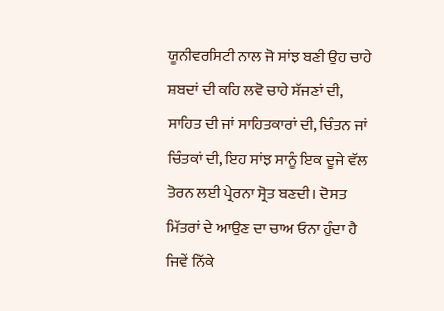ਯੂਨੀਵਰਸਿਟੀ ਨਾਲ ਜੋ ਸਾਂਝ ਬਣੀ ਉਹ ਚਾਹੇ ਸ਼ਬਦਾਂ ਦੀ ਕਹਿ ਲਵੋ ਚਾਹੇ ਸੱਜਣਾਂ ਦੀ, ਸਾਹਿਤ ਦੀ ਜਾਂ ਸਾਹਿਤਕਾਰਾਂ ਦੀ, ਚਿੰਤਨ ਜਾਂ ਚਿੰਤਕਾਂ ਦੀ, ਇਹ ਸਾਂਝ ਸਾਨੂੰ ਇਕ ਦੂਜੇ ਵੱਲ ਤੋਰਨ ਲਈ ਪ੍ਰੇਰਨਾ ਸ੍ਰੋਤ ਬਣਦੀ। ਦੋਸਤ ਮਿੱਤਰਾਂ ਦੇ ਆਉਣ ਦਾ ਚਾਅ ਓਨਾ ਹੁੰਦਾ ਹੈ ਜਿਵੇਂ ਨਿੱਕੇ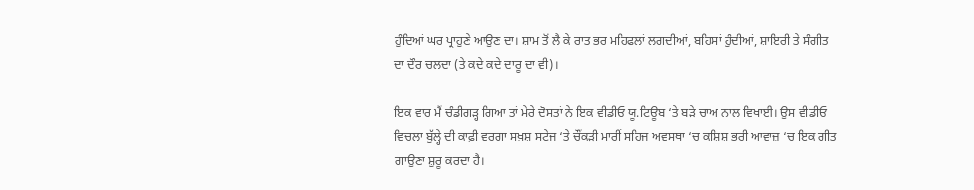ਹੁੰਦਿਆਂ ਘਰ ਪ੍ਰਾਹੁਣੇ ਆਉਣ ਦਾ। ਸ਼ਾਮ ਤੋਂ ਲੈ ਕੇ ਰਾਤ ਭਰ ਮਹਿਫਲਾਂ ਲਗਦੀਆਂ, ਬਹਿਸਾਂ ਹੁੰਦੀਆਂ, ਸ਼ਾਇਰੀ ਤੇ ਸੰਗੀਤ ਦਾ ਦੌਰ ਚਲਦਾ (ਤੇ ਕਦੇ ਕਦੇ ਦਾਰੂ ਦਾ ਵੀ)।

ਇਕ ਵਾਰ ਮੈਂ ਚੰਡੀਗੜ੍ਹ ਗਿਆ ਤਾਂ ਮੇਰੇ ਦੋਸਤਾਂ ਨੇ ਇਕ ਵੀਡੀਓ ਯੂ.ਟਿਊਬ ‘ਤੇ ਬੜੇ ਚਾਅ ਨਾਲ ਵਿਖਾਈ। ਉਸ ਵੀਡੀਓ ਵਿਚਲਾ ਬੁੱਲ੍ਹੇ ਦੀ ਕਾਫ਼ੀ ਵਰਗਾ ਸਖ਼ਸ਼ ਸਟੇਜ ‘ਤੇ ਚੌਂਕੜੀ ਮਾਰੀਂ ਸਹਿਜ ਅਵਸਥਾ ‘ਚ ਕਸ਼ਿਸ਼ ਭਰੀ ਆਵਾਜ਼ ‘ਚ ਇਕ ਗੀਤ ਗਾਉਣਾ ਸ਼ੁਰੂ ਕਰਦਾ ਹੈ।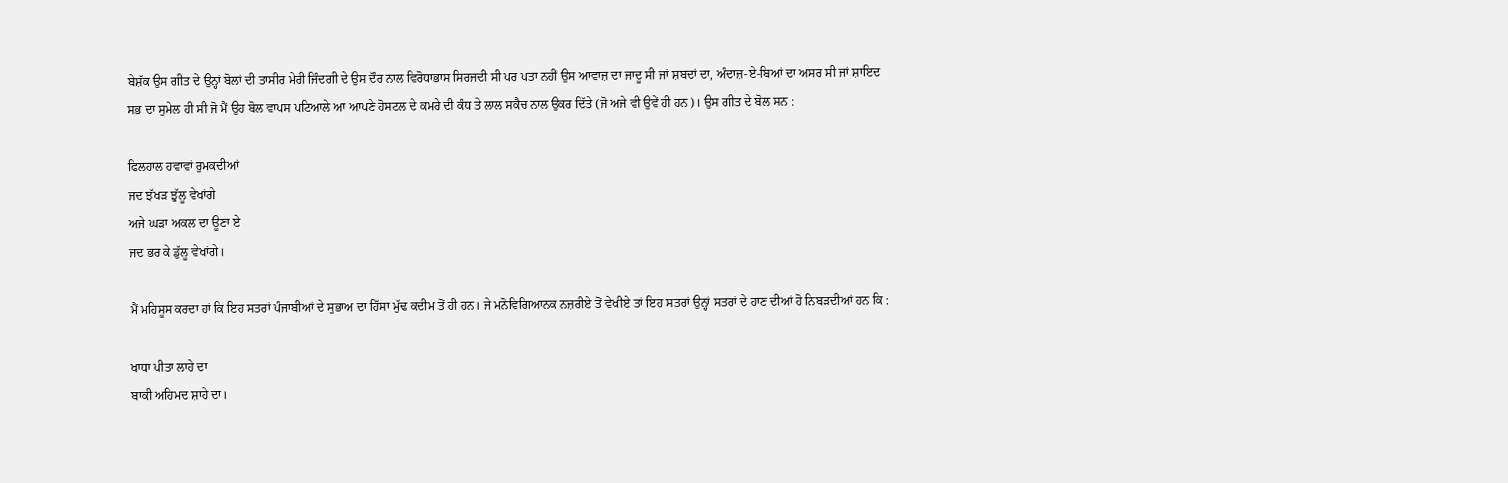ਬੇਸ਼ੱਕ ਉਸ ਗੀਤ ਦੇ ਉਨ੍ਹਾਂ ਬੋਲਾਂ ਦੀ ਤਾਸੀਰ ਮੇਰੀ ਜਿੰਦਗੀ ਦੇ ਉਸ ਦੌਰ ਨਾਲ ਵਿਰੋਧਾਭਾਸ ਸਿਰਜਦੀ ਸੀ ਪਰ ਪਤਾ ਨਹੀਂ ਉਸ ਆਵਾਜ਼ ਦਾ ਜਾਦੂ ਸੀ ਜਾਂ ਸ਼ਬਦਾਂ ਦਾ, ਅੰਦਾਜ਼-ਏ-ਬਿਆਂ ਦਾ ਅਸਰ ਸੀ ਜਾਂ ਸ਼ਾਇਦ ਸਭ ਦਾ ਸੁਮੇਲ ਹੀ ਸੀ ਜੋ ਮੈਂ ਉਹ ਬੋਲ ਵਾਪਸ ਪਟਿਆਲੇ ਆ ਆਪਣੇ ਹੋਸਟਲ ਦੇ ਕਮਰੇ ਦੀ ਕੰਧ ਤੇ ਲਾਲ ਸਕੈਚ ਨਾਲ ਉਕਰ ਦਿੱਤੇ (ਜੋ ਅਜੇ ਵੀ ਉਵੇਂ ਹੀ ਹਨ)। ਉਸ ਗੀਤ ਦੇ ਬੋਲ ਸਨ :

ਫਿਲਹਾਲ ਹਵਾਵਾਂ ਰੁਮਕਦੀਆਂ
ਜਦ ਝੱਖੜ ਝੁੱਲੂ ਵੇਖਾਂਗੇ
ਅਜੇ ਘੜਾ ਅਕਲ ਦਾ ਊਣਾ ਏ
ਜਦ ਭਰ ਕੇ ਡੁੱਲੂ ਵੇਖਾਂਗੇ।

ਮੈਂ ਮਹਿਸੂਸ ਕਰਦਾ ਹਾਂ ਕਿ ਇਹ ਸਤਰਾਂ ਪੰਜਾਬੀਆਂ ਦੇ ਸੁਭਾਅ ਦਾ ਹਿੱਸਾ ਮੁੱਢ ਕਦੀਮ ਤੋਂ ਹੀ ਹਨ। ਜੇ ਮਨੋਵਿਗਿਆਨਕ ਨਜ਼ਰੀਏ ਤੋਂ ਵੇਖੀਏ ਤਾਂ ਇਹ ਸਤਰਾਂ ਉਨ੍ਹਾਂ ਸਤਰਾਂ ਦੇ ਹਾਣ ਦੀਆਂ ਹੋ ਨਿਬੜਦੀਆਂ ਹਨ ਕਿ :

ਖਾਧਾ ਪੀਤਾ ਲਾਹੇ ਦਾ
ਬਾਕੀ ਅਹਿਮਦ ਸ਼ਾਹੇ ਦਾ।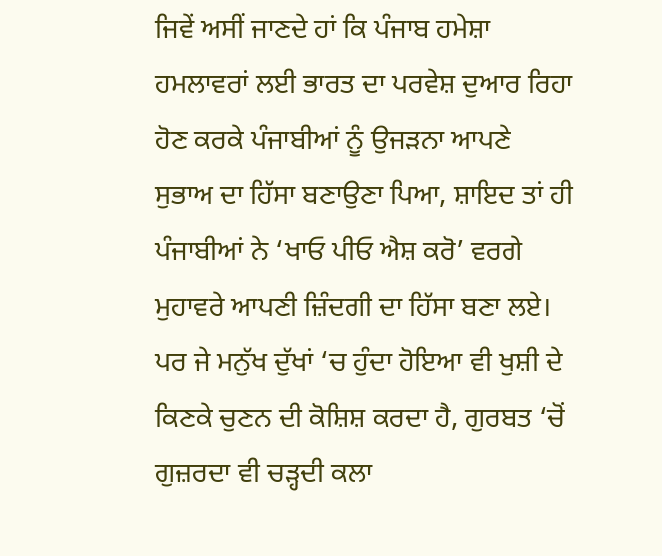ਜਿਵੇਂ ਅਸੀਂ ਜਾਣਦੇ ਹਾਂ ਕਿ ਪੰਜਾਬ ਹਮੇਸ਼ਾ ਹਮਲਾਵਰਾਂ ਲਈ ਭਾਰਤ ਦਾ ਪਰਵੇਸ਼ ਦੁਆਰ ਰਿਹਾ ਹੋਣ ਕਰਕੇ ਪੰਜਾਬੀਆਂ ਨੂੰ ਉਜੜਨਾ ਆਪਣੇ ਸੁਭਾਅ ਦਾ ਹਿੱਸਾ ਬਣਾਉਣਾ ਪਿਆ, ਸ਼ਾਇਦ ਤਾਂ ਹੀ ਪੰਜਾਬੀਆਂ ਨੇ ‘ਖਾਓ ਪੀਓ ਐਸ਼ ਕਰੋ’ ਵਰਗੇ ਮੁਹਾਵਰੇ ਆਪਣੀ ਜ਼ਿੰਦਗੀ ਦਾ ਹਿੱਸਾ ਬਣਾ ਲਏ। ਪਰ ਜੇ ਮਨੁੱਖ ਦੁੱਖਾਂ ‘ਚ ਹੁੰਦਾ ਹੋਇਆ ਵੀ ਖੁਸ਼ੀ ਦੇ ਕਿਣਕੇ ਚੁਣਨ ਦੀ ਕੋਸ਼ਿਸ਼ ਕਰਦਾ ਹੈ, ਗੁਰਬਤ ‘ਚੋਂ ਗੁਜ਼ਰਦਾ ਵੀ ਚੜ੍ਹਦੀ ਕਲਾ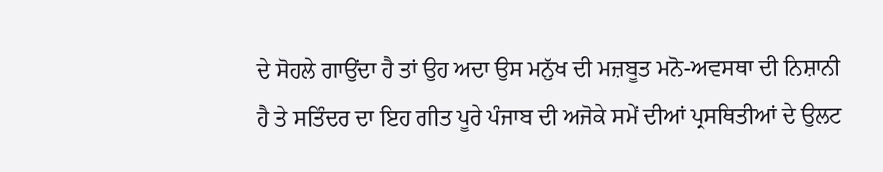ਦੇ ਸੋਹਲੇ ਗਾਉਂਦਾ ਹੈ ਤਾਂ ਉਹ ਅਦਾ ਉਸ ਮਨੁੱਖ ਦੀ ਮਜ਼ਬੂਤ ਮਨੋ-ਅਵਸਥਾ ਦੀ ਨਿਸ਼ਾਨੀ ਹੈ ਤੇ ਸਤਿੰਦਰ ਦਾ ਇਹ ਗੀਤ ਪੂਰੇ ਪੰਜਾਬ ਦੀ ਅਜੋਕੇ ਸਮੇਂ ਦੀਆਂ ਪ੍ਰਸਥਿਤੀਆਂ ਦੇ ਉਲਟ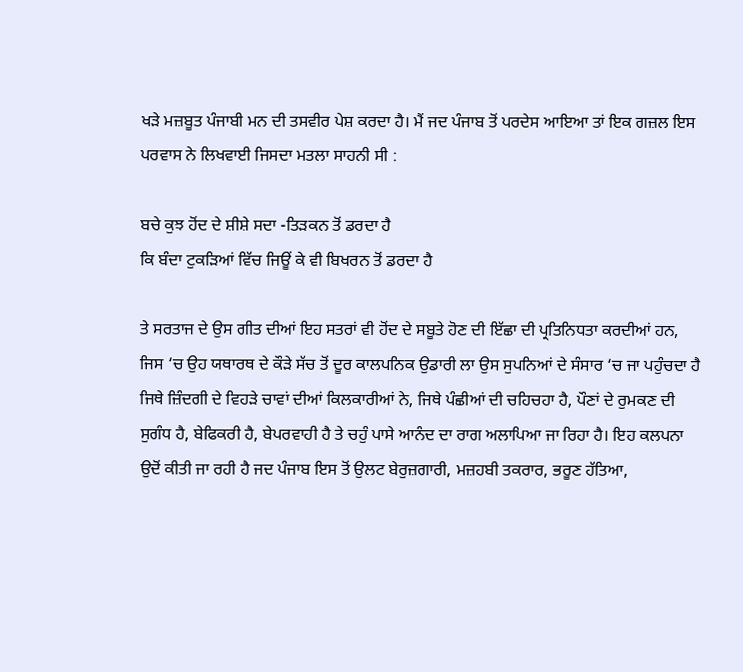ਖੜੇ ਮਜ਼ਬੂਤ ਪੰਜਾਬੀ ਮਨ ਦੀ ਤਸਵੀਰ ਪੇਸ਼ ਕਰਦਾ ਹੈ। ਮੈਂ ਜਦ ਪੰਜਾਬ ਤੋਂ ਪਰਦੇਸ ਆਇਆ ਤਾਂ ਇਕ ਗਜ਼ਲ ਇਸ ਪਰਵਾਸ ਨੇ ਲਿਖਵਾਈ ਜਿਸਦਾ ਮਤਲਾ ਸਾਹਨੀ ਸੀ :

ਬਚੇ ਕੁਝ ਹੋਂਦ ਦੇ ਸ਼ੀਸ਼ੇ ਸਦਾ -ਤਿੜਕਨ ਤੋਂ ਡਰਦਾ ਹੈ
ਕਿ ਬੰਦਾ ਟੁਕੜਿਆਂ ਵਿੱਚ ਜਿਊਂ ਕੇ ਵੀ ਬਿਖਰਨ ਤੋਂ ਡਰਦਾ ਹੈ

ਤੇ ਸਰਤਾਜ ਦੇ ਉਸ ਗੀਤ ਦੀਆਂ ਇਹ ਸਤਰਾਂ ਵੀ ਹੋਂਦ ਦੇ ਸਬੂਤੇ ਹੋਣ ਦੀ ਇੱਛਾ ਦੀ ਪ੍ਰਤਿਨਿਧਤਾ ਕਰਦੀਆਂ ਹਨ, ਜਿਸ ‘ਚ ਉਹ ਯਥਾਰਥ ਦੇ ਕੌੜੇ ਸੱਚ ਤੋਂ ਦੂਰ ਕਾਲਪਨਿਕ ਉਡਾਰੀ ਲਾ ਉਸ ਸੁਪਨਿਆਂ ਦੇ ਸੰਸਾਰ ‘ਚ ਜਾ ਪਹੁੰਚਦਾ ਹੈ ਜਿਥੇ ਜ਼ਿੰਦਗੀ ਦੇ ਵਿਹੜੇ ਚਾਵਾਂ ਦੀਆਂ ਕਿਲਕਾਰੀਆਂ ਨੇ, ਜਿਥੇ ਪੰਛੀਆਂ ਦੀ ਚਹਿਚਹਾ ਹੈ, ਪੌਣਾਂ ਦੇ ਰੁਮਕਣ ਦੀ ਸੁਗੰਧ ਹੈ, ਬੇਫਿਕਰੀ ਹੈ, ਬੇਪਰਵਾਹੀ ਹੈ ਤੇ ਚਹੁੰ ਪਾਸੇ ਆਨੰਦ ਦਾ ਰਾਗ ਅਲਾਪਿਆ ਜਾ ਰਿਹਾ ਹੈ। ਇਹ ਕਲਪਨਾ ਉਦੋਂ ਕੀਤੀ ਜਾ ਰਹੀ ਹੈ ਜਦ ਪੰਜਾਬ ਇਸ ਤੋਂ ਉਲਟ ਬੇਰੁਜ਼ਗਾਰੀ, ਮਜ਼ਹਬੀ ਤਕਰਾਰ, ਭਰੂਣ ਹੱਤਿਆ,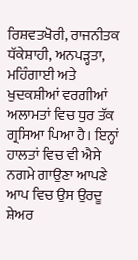ਰਿਸ਼ਵਤਖੋਰੀ, ਰਾਜਨੀਤਕ ਧੱਕੇਸ਼ਾਹੀ, ਅਨਪੜ੍ਹਤਾ, ਮਹਿੰਗਾਈ ਅਤੇ ਖੁਦਕਸ਼ੀਆਂ ਵਰਗੀਆਂ ਅਲਾਮਤਾਂ ਵਿਚ ਧੁਰ ਤੱਕ ਗ੍ਰਸਿਆ ਪਿਆ ਹੈ। ਇਨ੍ਹਾਂ ਹਾਲਤਾਂ ਵਿਚ ਵੀ ਐਸੇ ਨਗਮੇ ਗਾਉਣਾ ਆਪਣੇ ਆਪ ਵਿਚ ਉਸ ਉਰਦੂ ਸ਼ੇਅਰ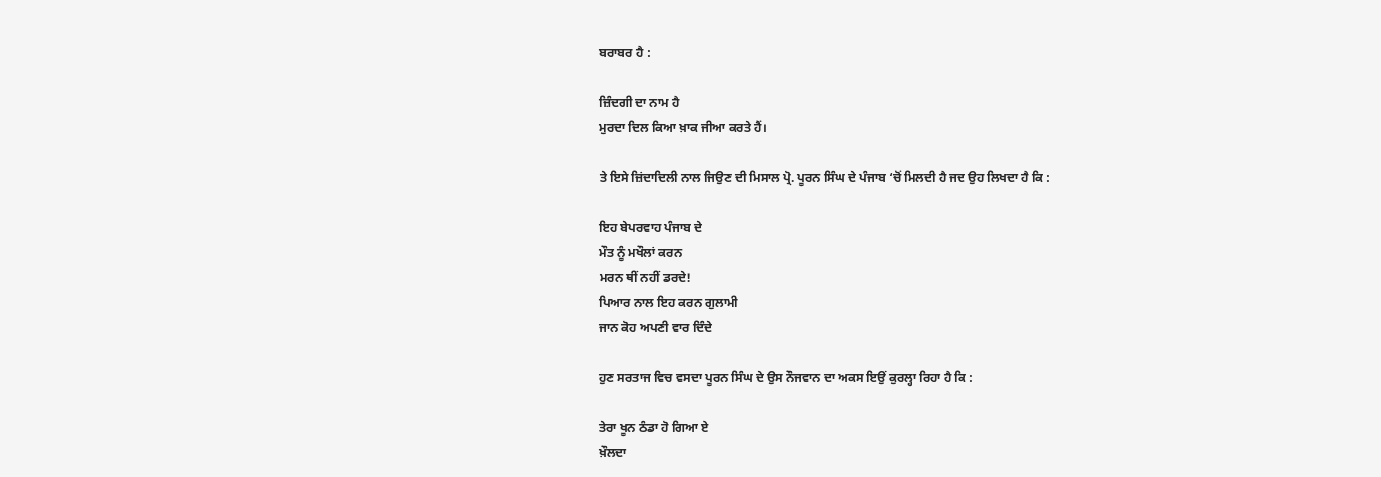ਬਰਾਬਰ ਹੈ :

ਜ਼ਿੰਦਗੀ ਦਾ ਨਾਮ ਹੈ
ਮੁਰਦਾ ਦਿਲ ਕਿਆ ਖ਼ਾਕ ਜੀਆ ਕਰਤੇ ਹੈਂ।

ਤੇ ਇਸੇ ਜ਼ਿਂਦਾਦਿਲੀ ਨਾਲ ਜਿਉਣ ਦੀ ਮਿਸਾਲ ਪ੍ਰੋ. ਪੂਰਨ ਸਿੰਘ ਦੇ ਪੰਜਾਬ ‘ਚੋਂ ਮਿਲਦੀ ਹੈ ਜਦ ਉਹ ਲਿਖਦਾ ਹੈ ਕਿ :

ਇਹ ਬੇਪਰਵਾਹ ਪੰਜਾਬ ਦੇ
ਮੌਤ ਨੂੰ ਮਖੌਲਾਂ ਕਰਨ
ਮਰਨ ਥੀਂ ਨਹੀਂ ਡਰਦੇ!
ਪਿਆਰ ਨਾਲ ਇਹ ਕਰਨ ਗੁਲਾਮੀ
ਜਾਨ ਕੋਹ ਅਪਣੀ ਵਾਰ ਦਿੰਦੇ

ਹੁਣ ਸਰਤਾਜ ਵਿਚ ਵਸਦਾ ਪੂਰਨ ਸਿੰਘ ਦੇ ਉਸ ਨੌਜਵਾਨ ਦਾ ਅਕਸ ਇਉਂ ਕੁਰਲ੍ਹਾ ਰਿਹਾ ਹੈ ਕਿ :

ਤੇਰਾ ਖੂਨ ਠੰਡਾ ਹੋ ਗਿਆ ਏ
ਖ਼ੌਲਦਾ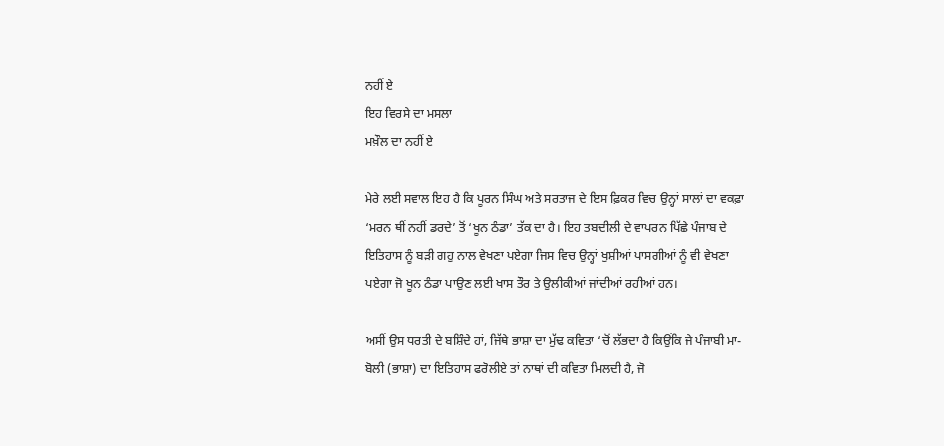ਨਹੀਂ ਏ
ਇਹ ਵਿਰਸੇ ਦਾ ਮਸਲਾ
ਮਖ਼ੌਲ ਦਾ ਨਹੀਂ ਏ

ਮੇਰੇ ਲਈ ਸਵਾਲ ਇਹ ਹੈ ਕਿ ਪੂਰਨ ਸਿੰਘ ਅਤੇ ਸਰਤਾਜ ਦੇ ਇਸ ਫ਼ਿਕਰ ਵਿਚ ਉਨ੍ਹਾਂ ਸਾਲਾਂ ਦਾ ਵਕਫ਼ਾ ‘ਮਰਨ ਥੀਂ ਨਹੀਂ ਡਰਦੇ’ ਤੋਂ ‘ਖੂਨ ਠੰਡਾ’ ਤੱਕ ਦਾ ਹੈ। ਇਹ ਤਬਦੀਲੀ ਦੇ ਵਾਪਰਨ ਪਿੱਛੇ ਪੰਜਾਬ ਦੇ ਇਤਿਹਾਸ ਨੂੰ ਬੜੀ ਗਹੁ ਨਾਲ ਵੇਖਣਾ ਪਏਗਾ ਜਿਸ ਵਿਚ ਉਨ੍ਹਾਂ ਖੁਸ਼ੀਆਂ ਪਾਸਗੀਆਂ ਨੂੰ ਵੀ ਵੇਖਣਾ ਪਏਗਾ ਜੋ ਖੂਨ ਠੰਡਾ ਪਾਉਣ ਲਈ ਖਾਸ ਤੌਰ ਤੇ ਉਲੀਕੀਆਂ ਜਾਂਦੀਆਂ ਰਹੀਆਂ ਹਨ।

ਅਸੀਂ ਉਸ ਧਰਤੀ ਦੇ ਬਸ਼ਿੰਦੇ ਹਾਂ, ਜਿੱਥੇ ਭਾਸ਼ਾ ਦਾ ਮੁੱਢ ਕਵਿਤਾ ‘ਚੋਂ ਲੱਭਦਾ ਹੈ ਕਿਉਂਕਿ ਜੇ ਪੰਜਾਬੀ ਮਾ-ਬੋਲੀ (ਭਾਸ਼ਾ) ਦਾ ਇਤਿਹਾਸ ਫਰੋਲੀਏ ਤਾਂ ਨਾਥਾਂ ਦੀ ਕਵਿਤਾ ਮਿਲਦੀ ਹੈ, ਜੋ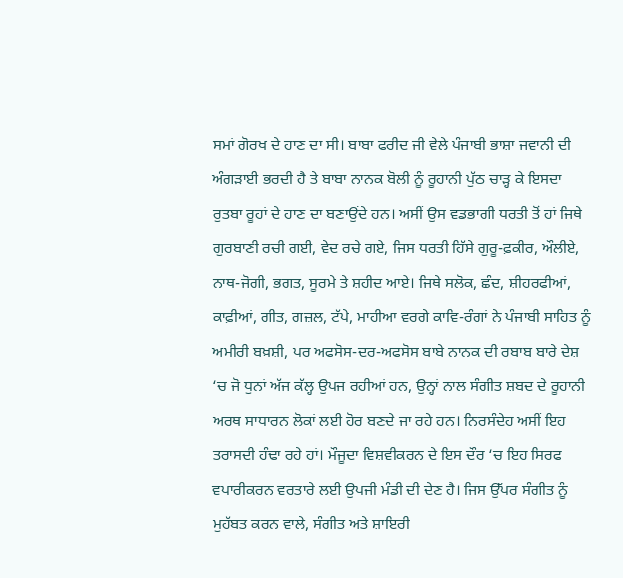ਸਮਾਂ ਗੋਰਖ ਦੇ ਹਾਣ ਦਾ ਸੀ। ਬਾਬਾ ਫਰੀਦ ਜੀ ਵੇਲੇ ਪੰਜਾਬੀ ਭਾਸ਼ਾ ਜਵਾਨੀ ਦੀ ਅੰਗੜਾਈ ਭਰਦੀ ਹੈ ਤੇ ਬਾਬਾ ਨਾਨਕ ਬੋਲੀ ਨੂੰ ਰੂਹਾਨੀ ਪੁੱਠ ਚਾੜ੍ਹ ਕੇ ਇਸਦਾ ਰੁਤਬਾ ਰੂਹਾਂ ਦੇ ਹਾਣ ਦਾ ਬਣਾਉਂਦੇ ਹਨ। ਅਸੀਂ ਉਸ ਵਡਭਾਗੀ ਧਰਤੀ ਤੋਂ ਹਾਂ ਜਿਥੇ ਗੁਰਬਾਣੀ ਰਚੀ ਗਈ, ਵੇਦ ਰਚੇ ਗਏ, ਜਿਸ ਧਰਤੀ ਹਿੱਸੇ ਗੁਰੂ-ਫ਼ਕੀਰ, ਔਲੀਏ, ਨਾਥ-ਜੋਗੀ, ਭਗਤ, ਸੂਰਮੇ ਤੇ ਸ਼ਹੀਦ ਆਏ। ਜਿਥੇ ਸਲੋਕ, ਛੰਦ, ਸ਼ੀਹਰਫੀਆਂ, ਕਾਫ਼ੀਆਂ, ਗੀਤ, ਗਜ਼ਲ, ਟੱਪੇ, ਮਾਹੀਆ ਵਰਗੇ ਕਾਵਿ-ਰੰਗਾਂ ਨੇ ਪੰਜਾਬੀ ਸਾਹਿਤ ਨੂੰ ਅਮੀਰੀ ਬਖ਼ਸ਼ੀ, ਪਰ ਅਫਸੋਸ-ਦਰ-ਅਫਸੋਸ ਬਾਬੇ ਨਾਨਕ ਦੀ ਰਬਾਬ ਬਾਰੇ ਦੇਸ਼ ‘ਚ ਜੋ ਧੁਨਾਂ ਅੱਜ ਕੱਲ੍ਹ ਉਪਜ ਰਹੀਆਂ ਹਨ, ਉਨ੍ਹਾਂ ਨਾਲ ਸੰਗੀਤ ਸ਼ਬਦ ਦੇ ਰੂਹਾਨੀ ਅਰਥ ਸਾਧਾਰਨ ਲੋਕਾਂ ਲਈ ਹੋਰ ਬਣਦੇ ਜਾ ਰਹੇ ਹਨ। ਨਿਰਸੰਦੇਹ ਅਸੀਂ ਇਹ ਤਰਾਸਦੀ ਹੰਢਾ ਰਹੇ ਹਾਂ। ਮੌਜੂਦਾ ਵਿਸ਼ਵੀਕਰਨ ਦੇ ਇਸ ਦੌਰ ‘ਚ ਇਹ ਸਿਰਫ ਵਪਾਰੀਕਰਨ ਵਰਤਾਰੇ ਲਈ ਉਪਜੀ ਮੰਡੀ ਦੀ ਦੇਣ ਹੈ। ਜਿਸ ਉੱਪਰ ਸੰਗੀਤ ਨੂੰ ਮੁਹੱਬਤ ਕਰਨ ਵਾਲੇ, ਸੰਗੀਤ ਅਤੇ ਸ਼ਾਇਰੀ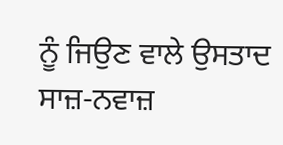ਨੂੰ ਜਿਉਣ ਵਾਲੇ ਉਸਤਾਦ ਸਾਜ਼-ਨਵਾਜ਼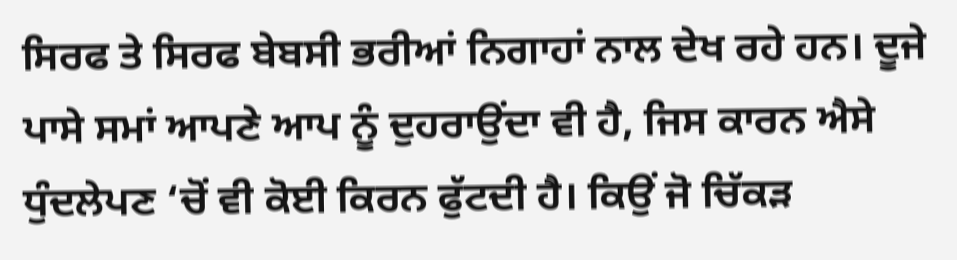ਸਿਰਫ ਤੇ ਸਿਰਫ ਬੇਬਸੀ ਭਰੀਆਂ ਨਿਗਾਹਾਂ ਨਾਲ ਦੇਖ ਰਹੇ ਹਨ। ਦੂਜੇ ਪਾਸੇ ਸਮਾਂ ਆਪਣੇ ਆਪ ਨੂੰ ਦੁਹਰਾਉਂਦਾ ਵੀ ਹੈ, ਜਿਸ ਕਾਰਨ ਐਸੇ ਧੁੰਦਲੇਪਣ ‘ਚੋਂ ਵੀ ਕੋਈ ਕਿਰਨ ਫੁੱਟਦੀ ਹੈ। ਕਿਉਂ ਜੋ ਚਿੱਕੜ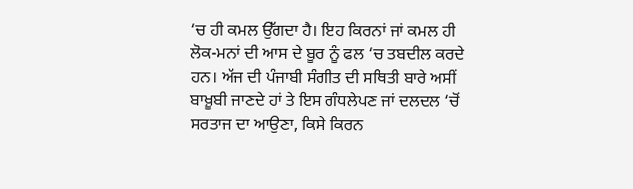‘ਚ ਹੀ ਕਮਲ ਉੱਗਦਾ ਹੈ। ਇਹ ਕਿਰਨਾਂ ਜਾਂ ਕਮਲ ਹੀ ਲੋਕ-ਮਨਾਂ ਦੀ ਆਸ ਦੇ ਬੂਰ ਨੂੰ ਫਲ ‘ਚ ਤਬਦੀਲ ਕਰਦੇ ਹਨ। ਅੱਜ ਦੀ ਪੰਜਾਬੀ ਸੰਗੀਤ ਦੀ ਸਥਿਤੀ ਬਾਰੇ ਅਸੀਂ ਬਾਖ਼ੂਬੀ ਜਾਣਦੇ ਹਾਂ ਤੇ ਇਸ ਗੰਧਲੇਪਣ ਜਾਂ ਦਲਦਲ ‘ਚੋਂ ਸਰਤਾਜ ਦਾ ਆਉਣਾ, ਕਿਸੇ ਕਿਰਨ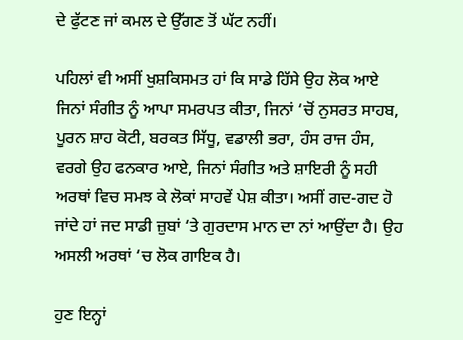ਦੇ ਫੁੱਟਣ ਜਾਂ ਕਮਲ ਦੇ ਉੱਗਣ ਤੋਂ ਘੱਟ ਨਹੀਂ।

ਪਹਿਲਾਂ ਵੀ ਅਸੀਂ ਖੁਸ਼ਕਿਸਮਤ ਹਾਂ ਕਿ ਸਾਡੇ ਹਿੱਸੇ ਉਹ ਲੋਕ ਆਏ ਜਿਨਾਂ ਸੰਗੀਤ ਨੂੰ ਆਪਾ ਸਮਰਪਤ ਕੀਤਾ, ਜਿਨਾਂ ‘ਚੋਂ ਨੁਸਰਤ ਸਾਹਬ, ਪੂਰਨ ਸ਼ਾਹ ਕੋਟੀ, ਬਰਕਤ ਸਿੱਧੂ, ਵਡਾਲੀ ਭਰਾ, ਹੰਸ ਰਾਜ ਹੰਸ, ਵਰਗੇ ਉਹ ਫਨਕਾਰ ਆਏ, ਜਿਨਾਂ ਸੰਗੀਤ ਅਤੇ ਸ਼ਾਇਰੀ ਨੂੰ ਸਹੀ ਅਰਥਾਂ ਵਿਚ ਸਮਝ ਕੇ ਲੋਕਾਂ ਸਾਹਵੇਂ ਪੇਸ਼ ਕੀਤਾ। ਅਸੀਂ ਗਦ-ਗਦ ਹੋ ਜਾਂਦੇ ਹਾਂ ਜਦ ਸਾਡੀ ਜ਼ੁਬਾਂ ‘ਤੇ ਗੁਰਦਾਸ ਮਾਨ ਦਾ ਨਾਂ ਆਉਂਦਾ ਹੈ। ਉਹ ਅਸਲੀ ਅਰਥਾਂ ‘ਚ ਲੋਕ ਗਾਇਕ ਹੈ।

ਹੁਣ ਇਨ੍ਹਾਂ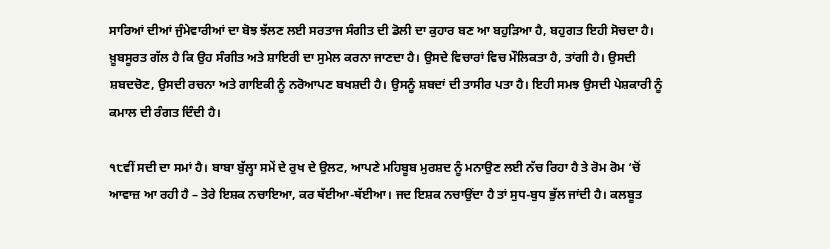ਸਾਰਿਆਂ ਦੀਆਂ ਜੁੰਮੇਵਾਰੀਆਂ ਦਾ ਬੋਝ ਝੱਲਣ ਲਈ ਸਰਤਾਜ ਸੰਗੀਤ ਦੀ ਡੋਲੀ ਦਾ ਕੁਹਾਰ ਬਣ ਆ ਬਹੁੜਿਆ ਹੈ, ਬਹੁਗਤ ਇਹੀ ਸੋਚਦਾ ਹੈ।
ਖ਼ੂਬਸੂਰਤ ਗੱਲ ਹੈ ਕਿ ਉਹ ਸੰਗੀਤ ਅਤੇ ਸ਼ਾਇਰੀ ਦਾ ਸੁਮੇਲ ਕਰਨਾ ਜਾਣਦਾ ਹੈ। ਉਸਦੇ ਵਿਚਾਰਾਂ ਵਿਚ ਮੌਲਿਕਤਾ ਹੈ, ਤਾਂਗੀ ਹੈ। ਉਸਦੀ ਸ਼ਬਦਚੋਣ, ਉਸਦੀ ਰਚਨਾ ਅਤੇ ਗਾਇਕੀ ਨੂੰ ਨਰੋਆਪਣ ਬਖਸ਼ਦੀ ਹੈ। ਉਸਨੂੰ ਸ਼ਬਦਾਂ ਦੀ ਤਾਸੀਰ ਪਤਾ ਹੈ। ਇਹੀ ਸਮਝ ਉਸਦੀ ਪੇਸ਼ਕਾਰੀ ਨੂੰ ਕਮਾਲ ਦੀ ਰੰਗਤ ਦਿੰਦੀ ਹੈ।

੧੮ਵੀਂ ਸਦੀ ਦਾ ਸਮਾਂ ਹੈ। ਬਾਬਾ ਬੁੱਲ੍ਹਾ ਸਮੇਂ ਦੇ ਰੁਖ ਦੇ ਉਲਟ, ਆਪਣੇ ਮਹਿਬੂਬ ਮੁਰਸ਼ਦ ਨੂੰ ਮਨਾਉਣ ਲਈ ਨੱਚ ਰਿਹਾ ਹੈ ਤੇ ਰੋਮ ਰੋਮ ‘ਚੋਂ ਆਵਾਜ਼ ਆ ਰਹੀ ਹੈ – ਤੇਰੇ ਇਸ਼ਕ ਨਚਾਇਆ, ਕਰ ਥੱਈਆ-ਥੱਈਆ। ਜਦ ਇਸ਼ਕ ਨਚਾਉਂਦਾ ਹੈ ਤਾਂ ਸੁਧ-ਬੁਧ ਭੁੱਲ ਜਾਂਦੀ ਹੈ। ਕਲਬੂਤ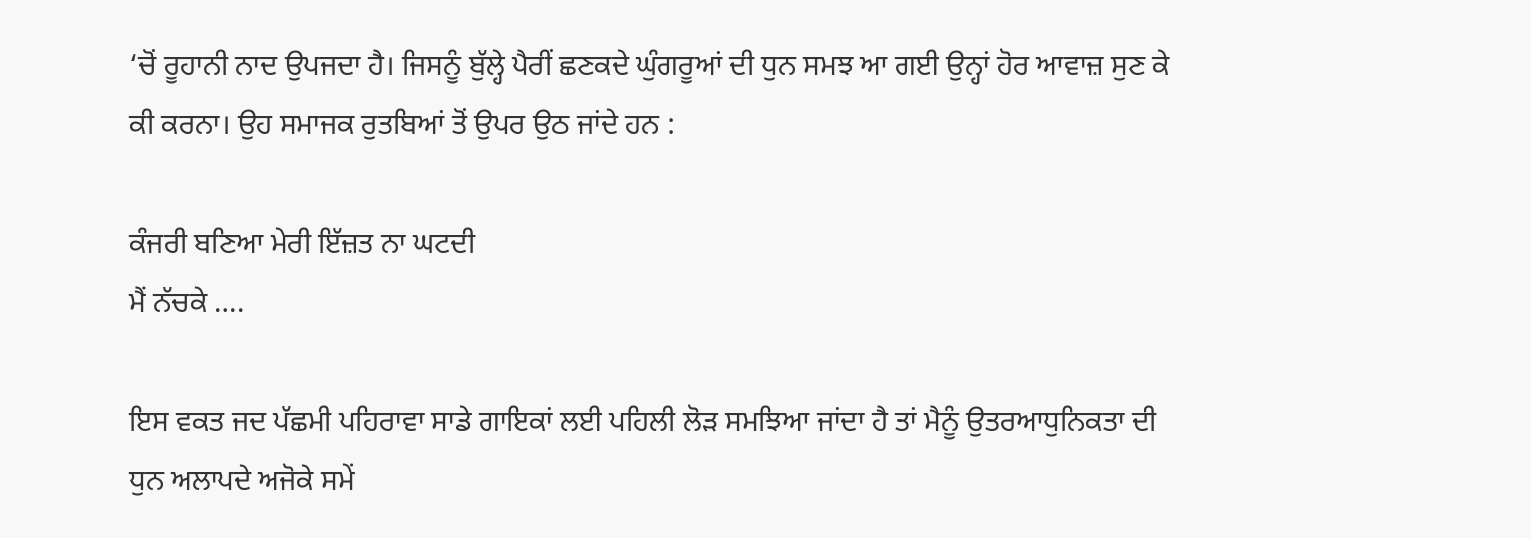‘ਚੋਂ ਰੂਹਾਨੀ ਨਾਦ ਉਪਜਦਾ ਹੈ। ਜਿਸਨੂੰ ਬੁੱਲ੍ਹੇ ਪੈਰੀਂ ਛਣਕਦੇ ਘੁੰਗਰੂਆਂ ਦੀ ਧੁਨ ਸਮਝ ਆ ਗਈ ਉਨ੍ਹਾਂ ਹੋਰ ਆਵਾਜ਼ ਸੁਣ ਕੇ ਕੀ ਕਰਨਾ। ਉਹ ਸਮਾਜਕ ਰੁਤਬਿਆਂ ਤੋਂ ਉਪਰ ਉਠ ਜਾਂਦੇ ਹਨ :

ਕੰਜਰੀ ਬਣਿਆ ਮੇਰੀ ਇੱਜ਼ਤ ਨਾ ਘਟਦੀ
ਮੈਂ ਨੱਚਕੇ ….

ਇਸ ਵਕਤ ਜਦ ਪੱਛਮੀ ਪਹਿਰਾਵਾ ਸਾਡੇ ਗਾਇਕਾਂ ਲਈ ਪਹਿਲੀ ਲੋੜ ਸਮਝਿਆ ਜਾਂਦਾ ਹੈ ਤਾਂ ਮੈਨੂੰ ਉਤਰਆਧੁਨਿਕਤਾ ਦੀ ਧੁਨ ਅਲਾਪਦੇ ਅਜੋਕੇ ਸਮੇਂ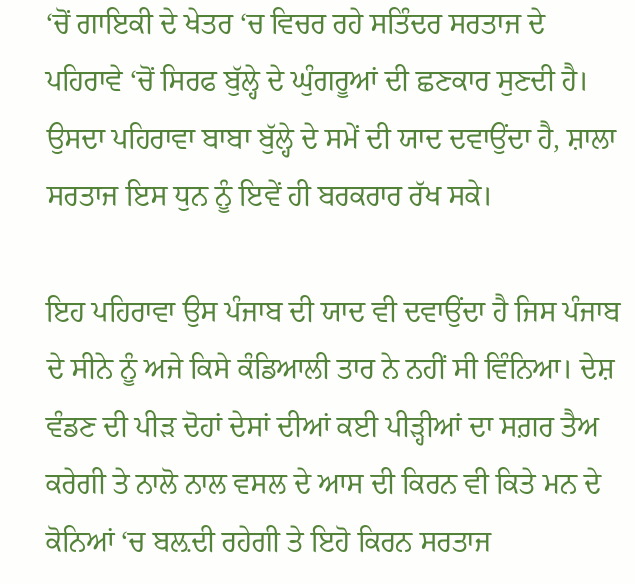‘ਚੋਂ ਗਾਇਕੀ ਦੇ ਖੇਤਰ ‘ਚ ਵਿਚਰ ਰਹੇ ਸਤਿੰਦਰ ਸਰਤਾਜ ਦੇ ਪਹਿਰਾਵੇ ‘ਚੋਂ ਸਿਰਫ ਬੁੱਲ੍ਹੇ ਦੇ ਘੁੰਗਰੂਆਂ ਦੀ ਛਣਕਾਰ ਸੁਣਦੀ ਹੈ। ਉਸਦਾ ਪਹਿਰਾਵਾ ਬਾਬਾ ਬੁੱਲ੍ਹੇ ਦੇ ਸਮੇਂ ਦੀ ਯਾਦ ਦਵਾਉਂਦਾ ਹੈ, ਸ਼ਾਲਾ ਸਰਤਾਜ ਇਸ ਧੁਨ ਨੂੰ ਇਵੇਂ ਹੀ ਬਰਕਰਾਰ ਰੱਖ ਸਕੇ।

ਇਹ ਪਹਿਰਾਵਾ ਉਸ ਪੰਜਾਬ ਦੀ ਯਾਦ ਵੀ ਦਵਾਉਂਦਾ ਹੈ ਜਿਸ ਪੰਜਾਬ ਦੇ ਸੀਨੇ ਨੂੰ ਅਜੇ ਕਿਸੇ ਕੰਡਿਆਲੀ ਤਾਰ ਨੇ ਨਹੀਂ ਸੀ ਵਿੰਨਿਆ। ਦੇਸ਼ ਵੰਡਣ ਦੀ ਪੀੜ ਦੋਹਾਂ ਦੇਸਾਂ ਦੀਆਂ ਕਈ ਪੀੜ੍ਹੀਆਂ ਦਾ ਸਗ਼ਰ ਤੈਅ ਕਰੇਗੀ ਤੇ ਨਾਲੋ ਨਾਲ ਵਸਲ ਦੇ ਆਸ ਦੀ ਕਿਰਨ ਵੀ ਕਿਤੇ ਮਨ ਦੇ ਕੋਨਿਆਂ ‘ਚ ਬਲ਼ਦੀ ਰਹੇਗੀ ਤੇ ਇਹੋ ਕਿਰਨ ਸਰਤਾਜ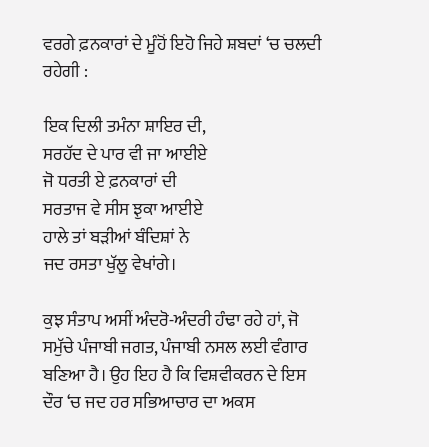ਵਰਗੇ ਫ਼ਨਕਾਰਾਂ ਦੇ ਮੂੰਹੋਂ ਇਹੋ ਜਿਹੇ ਸ਼ਬਦਾਂ ‘ਚ ਚਲਦੀ ਰਹੇਗੀ :

ਇਕ ਦਿਲੀ ਤਮੰਨਾ ਸ਼ਾਇਰ ਦੀ,
ਸਰਹੱਦ ਦੇ ਪਾਰ ਵੀ ਜਾ ਆਈਏ
ਜੋ ਧਰਤੀ ਏ ਫ਼ਨਕਾਰਾਂ ਦੀ
ਸਰਤਾਜ ਵੇ ਸੀਸ ਝੁਕਾ ਆਈਏ
ਹਾਲੇ ਤਾਂ ਬੜੀਆਂ ਬੰਦਿਸ਼ਾਂ ਨੇ
ਜਦ ਰਸਤਾ ਖੁੱਲੂ ਵੇਖਾਂਗੇ।

ਕੁਝ ਸੰਤਾਪ ਅਸੀਂ ਅੰਦਰੋ-ਅੰਦਰੀ ਹੰਢਾ ਰਹੇ ਹਾਂ, ਜੋ ਸਮੁੱਚੇ ਪੰਜਾਬੀ ਜਗਤ, ਪੰਜਾਬੀ ਨਸਲ ਲਈ ਵੰਗਾਰ ਬਣਿਆ ਹੈ। ਉਹ ਇਹ ਹੈ ਕਿ ਵਿਸ਼ਵੀਕਰਨ ਦੇ ਇਸ ਦੌਰ ‘ਚ ਜਦ ਹਰ ਸਭਿਆਚਾਰ ਦਾ ਅਕਸ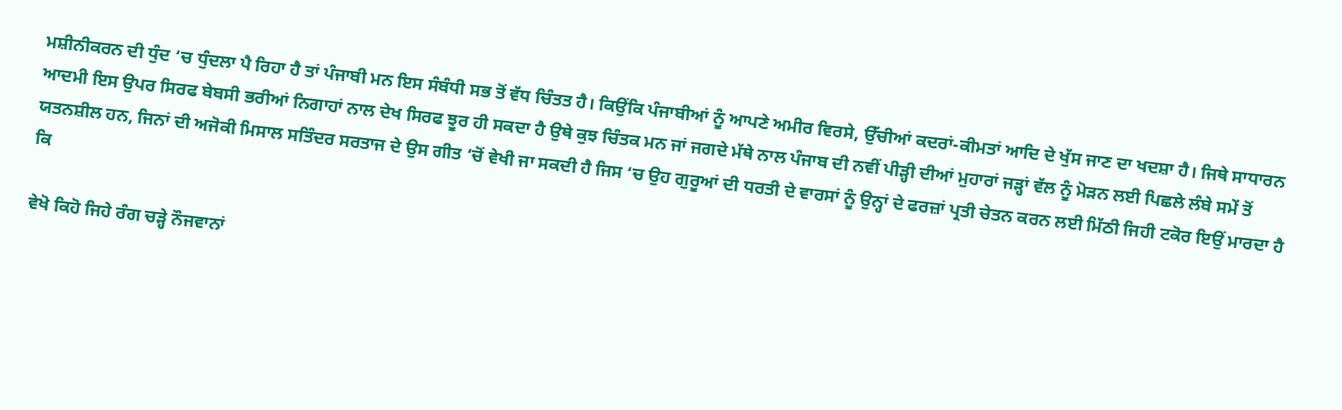ਮਸ਼ੀਨੀਕਰਨ ਦੀ ਧੁੰਦ ‘ਚ ਧੁੰਦਲਾ ਪੈ ਰਿਹਾ ਹੈ ਤਾਂ ਪੰਜਾਬੀ ਮਨ ਇਸ ਸੰਬੰਧੀ ਸਭ ਤੋਂ ਵੱਧ ਚਿੰਤਤ ਹੈ। ਕਿਉਂਕਿ ਪੰਜਾਬੀਆਂ ਨੂੰ ਆਪਣੇ ਅਮੀਰ ਵਿਰਸੇ, ਉੱਚੀਆਂ ਕਦਰਾਂ-ਕੀਮਤਾਂ ਆਦਿ ਦੇ ਖੁੱਸ ਜਾਣ ਦਾ ਖਦਸ਼ਾ ਹੈ। ਜਿਥੇ ਸਾਧਾਰਨ ਆਦਮੀ ਇਸ ਉਪਰ ਸਿਰਫ ਬੇਬਸੀ ਭਰੀਆਂ ਨਿਗਾਹਾਂ ਨਾਲ ਦੇਖ ਸਿਰਫ ਝੂਰ ਹੀ ਸਕਦਾ ਹੈ ਉਥੇ ਕੁਝ ਚਿੰਤਕ ਮਨ ਜਾਂ ਜਗਦੇ ਮੱਥੇ ਨਾਲ ਪੰਜਾਬ ਦੀ ਨਵੀਂ ਪੀੜ੍ਹੀ ਦੀਆਂ ਮੁਹਾਰਾਂ ਜੜ੍ਹਾਂ ਵੱਲ ਨੂੰ ਮੋੜਨ ਲਈ ਪਿਛਲੇ ਲੰਬੇ ਸਮੇਂ ਤੋਂ ਯਤਨਸ਼ੀਲ ਹਨ, ਜਿਨਾਂ ਦੀ ਅਜੋਕੀ ਮਿਸਾਲ ਸਤਿੰਦਰ ਸਰਤਾਜ ਦੇ ਉਸ ਗੀਤ ‘ਚੋਂ ਵੇਖੀ ਜਾ ਸਕਦੀ ਹੈ ਜਿਸ ‘ਚ ਉਹ ਗੁਰੂਆਂ ਦੀ ਧਰਤੀ ਦੇ ਵਾਰਸਾਂ ਨੂੰ ਉਨ੍ਹਾਂ ਦੇ ਫਰਜ਼ਾਂ ਪ੍ਰਤੀ ਚੇਤਨ ਕਰਨ ਲਈ ਮਿੱਠੀ ਜਿਹੀ ਟਕੋਰ ਇਉਂ ਮਾਰਦਾ ਹੈ ਕਿ

ਵੇਖੋ ਕਿਹੋ ਜਿਹੇ ਰੰਗ ਚੜ੍ਹੇ ਨੌਜਵਾਨਾਂ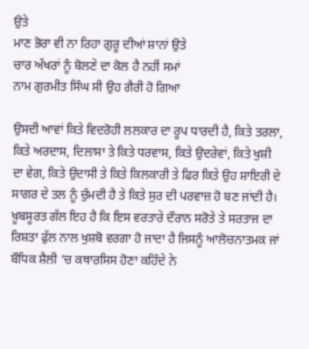ਉਤੇ
ਮਾਣ ਭੋਰਾ ਵੀ ਨਾ ਰਿਹਾ ਗੁਰੂ ਦੀਆਂ ਸ਼ਾਨਾਂ ਉਤੇ
ਚਾਰ ਅੱਖਰਾਂ ਨੂੰ ਬੋਲਣੇ ਦਾ ਕੋਲ ਹੈ ਨਹੀਂ ਸਮਾਂ
ਨਾਮ ਗੁਰਮੀਤ ਸਿੰਘ ਸੀ ਉਹ ਗੈਰੀ ਹੋ ਗਿਆ

ਉਸਦੀ ਆਵਾਂ ਕਿਤੇ ਵਿਦਰੋਹੀ ਲਲਕਾਰ ਦਾ ਰੂਪ ਧਾਰਦੀ ਹੈ, ਕਿਤੇ ਤਰਲਾ, ਕਿਤੇ ਅਰਦਾਸ, ਦਿਲਾਸਾ ਤੇ ਕਿਤੇ ਧਰਵਾਸ, ਕਿਤੇ ਉਦਰੇਵਾਂ, ਕਿਤੇ ਖੁਸ਼ੀ ਦਾ ਵੇਗ, ਕਿਤੇ ਉਦਾਸੀ ਤੇ ਕਿਤੇ ਕਿਲਕਾਰੀ ਤੇ ਫਿਰ ਕਿਤੇ ਉਹ ਸ਼ਾਇਰੀ ਦੇ ਸਾਗਰ ਦੇ ਤਲ ਨੂੰ ਚੁੰਮਦੀ ਹੈ ਤੇ ਕਿਤੇ ਸੁਰ ਦੀ ਪਰਵਾਜ਼ ਹੋ ਬਣ ਜਾਂਦੀ ਹੈ। ਖ਼ੂਬਸੂਰਤ ਗੱਲ ਇਹ ਹੈ ਕਿ ਇਸ ਵਰਤਾਰੇ ਦੌਰਾਨ ਸਰੋਤੇ ਤੇ ਸਰਤਾਜ ਦਾ ਰਿਸ਼ਤਾ ਫੁੱਲ ਨਾਲ ਖੁਸ਼ਬੋ ਵਰਗਾ ਹੋ ਜਾਦਾ ਹੈ ਜਿਸਨੂੰ ਆਲੋਚਨਾਤਮਕ ਜਾਂ ਬੌਧਿਕ ਸ਼ੈਲੀ ‘ਚ ਕਥਾਰਸਿਸ ਹੋਣਾ ਕਹਿੰਦੇ ਨੇ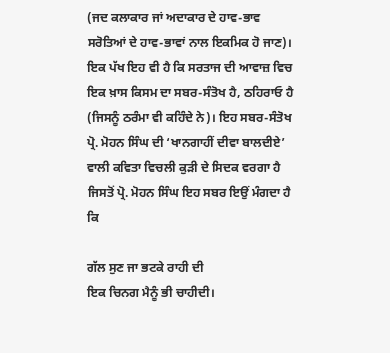(ਜਦ ਕਲਾਕਾਰ ਜਾਂ ਅਦਾਕਾਰ ਦੇ ਹਾਵ-ਭਾਵ ਸਰੋਤਿਆਂ ਦੇ ਹਾਵ-ਭਾਵਾਂ ਨਾਲ ਇਕਮਿਕ ਹੋ ਜਾਣ)। ਇਕ ਪੱਖ ਇਹ ਵੀ ਹੈ ਕਿ ਸਰਤਾਜ ਦੀ ਆਵਾਜ਼ ਵਿਚ ਇਕ ਖ਼ਾਸ ਕਿਸਮ ਦਾ ਸਬਰ-ਸੰਤੋਖ ਹੈ, ਠਹਿਰਾਓ ਹੈ (ਜਿਸਨੂੰ ਠਰੰਮਾ ਵੀ ਕਹਿੰਦੇ ਨੇ)। ਇਹ ਸਬਰ-ਸੰਤੋਖ ਪ੍ਰੋ. ਮੋਹਨ ਸਿੰਘ ਦੀ ‘ਖਾਨਗਾਹੀਂ ਦੀਵਾ ਬਾਲਦੀਏ’ ਵਾਲੀ ਕਵਿਤਾ ਵਿਚਲੀ ਕੁੜੀ ਦੇ ਸਿਦਕ ਵਰਗਾ ਹੈ ਜਿਸਤੋਂ ਪ੍ਰੋ. ਮੋਹਨ ਸਿੰਘ ਇਹ ਸਬਰ ਇਉਂ ਮੰਗਦਾ ਹੈ ਕਿ

ਗੱਲ ਸੁਣ ਜਾ ਭਟਕੇ ਰਾਹੀ ਦੀ
ਇਕ ਚਿਨਗ ਮੈਨੂੰ ਭੀ ਚਾਹੀਦੀ।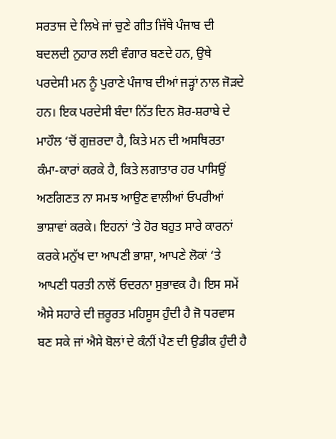ਸਰਤਾਜ ਦੇ ਲਿਖੇ ਜਾਂ ਚੁਣੇ ਗੀਤ ਜਿੱਥੇ ਪੰਜਾਬ ਦੀ ਬਦਲਦੀ ਨੁਹਾਰ ਲਈ ਵੰਗਾਰ ਬਣਦੇ ਹਨ, ਉਥੇ ਪਰਦੇਸੀ ਮਨ ਨੂੰ ਪੁਰਾਣੇ ਪੰਜਾਬ ਦੀਆਂ ਜੜ੍ਹਾਂ ਨਾਲ ਜੋੜਦੇ ਹਨ। ਇਕ ਪਰਦੇਸੀ ਬੰਦਾ ਨਿੱਤ ਦਿਨ ਸ਼ੋਰ-ਸ਼ਰਾਬੇ ਦੇ ਮਾਹੌਲ ‘ਚੋਂ ਗੁਜ਼ਰਦਾ ਹੈ, ਕਿਤੇ ਮਨ ਦੀ ਅਸਥਿਰਤਾ ਕੰਮਾ-ਕਾਰਾਂ ਕਰਕੇ ਹੈ, ਕਿਤੇ ਲਗਾਤਾਰ ਹਰ ਪਾਸਿਉਂ ਅਣਗਿਣਤ ਨਾ ਸਮਝ ਆਉਣ ਵਾਲੀਆਂ ਓਪਰੀਆਂ ਭਾਸ਼ਾਵਾਂ ਕਰਕੇ। ਇਹਨਾਂ ‘ਤੇ ਹੋਰ ਬਹੁਤ ਸਾਰੇ ਕਾਰਨਾਂ ਕਰਕੇ ਮਨੁੱਖ ਦਾ ਆਪਣੀ ਭਾਸ਼ਾ, ਆਪਣੇ ਲੋਕਾਂ ‘ਤੇ ਆਪਣੀ ਧਰਤੀ ਨਾਲੋਂ ਓਦਰਨਾ ਸੁਭਾਵਕ ਹੈ। ਇਸ ਸਮੇਂ ਐਸੇ ਸਹਾਰੇ ਦੀ ਜ਼ਰੂਰਤ ਮਹਿਸੂਸ ਹੁੰਦੀ ਹੈ ਜੋ ਧਰਵਾਸ ਬਣ ਸਕੇ ਜਾਂ ਐਸੇ ਬੋਲਾਂ ਦੇ ਕੰਨੀਂ ਪੈਣ ਦੀ ਉਡੀਕ ਹੁੰਦੀ ਹੈ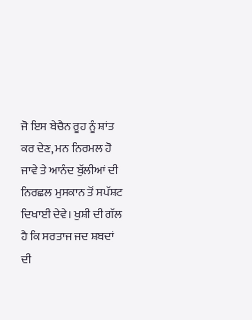ਜੋ ਇਸ ਬੇਚੈਨ ਰੂਹ ਨੂੰ ਸ਼ਾਂਤ ਕਰ ਦੇਣ, ਮਨ ਨਿਰਮਲ ਹੋ ਜਾਵੇ ਤੇ ਆਨੰਦ ਬੁੱਲੀਆਂ ਦੀ ਨਿਰਛਲ ਮੁਸਕਾਨ ਤੋਂ ਸਪੱਸ਼ਟ ਦਿਖਾਈ ਦੇਵੇ। ਖੁਸ਼ੀ ਦੀ ਗੱਲ ਹੈ ਕਿ ਸਰਤਾਜ ਜਦ ਸ਼ਬਦਾਂ ਦੀ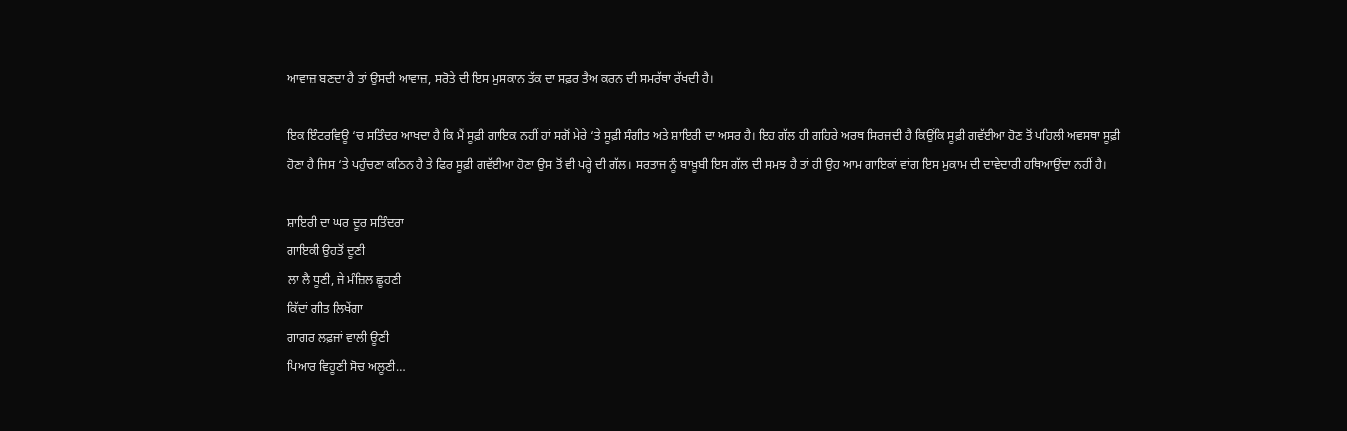ਆਵਾਜ਼ ਬਣਦਾ ਹੈ ਤਾਂ ਉਸਦੀ ਆਵਾਜ਼, ਸਰੋਤੇ ਦੀ ਇਸ ਮੁਸਕਾਨ ਤੱਕ ਦਾ ਸਫ਼ਰ ਤੈਅ ਕਰਨ ਦੀ ਸਮਰੱਥਾ ਰੱਖਦੀ ਹੈ।

ਇਕ ਇੰਟਰਵਿਊ ‘ਚ ਸਤਿੰਦਰ ਆਖਦਾ ਹੈ ਕਿ ਮੈਂ ਸੂਫ਼ੀ ਗਾਇਕ ਨਹੀਂ ਹਾਂ ਸਗੋਂ ਮੇਰੇ ‘ਤੇ ਸੂਫ਼ੀ ਸੰਗੀਤ ਅਤੇ ਸ਼ਾਇਰੀ ਦਾ ਅਸਰ ਹੈ। ਇਹ ਗੱਲ ਹੀ ਗਹਿਰੇ ਅਰਥ ਸਿਰਜਦੀ ਹੈ ਕਿਉਂਕਿ ਸੂਫ਼ੀ ਗਵੱਈਆ ਹੋਣ ਤੋਂ ਪਹਿਲੀ ਅਵਸਥਾ ਸੂਫ਼ੀ ਹੋਣਾ ਹੈ ਜਿਸ ‘ਤੇ ਪਹੁੰਚਣਾ ਕਠਿਨ ਹੈ ਤੇ ਫਿਰ ਸੂਫ਼ੀ ਗਵੱਈਆ ਹੋਣਾ ਉਸ ਤੋਂ ਵੀ ਪਰ੍ਹੇ ਦੀ ਗੱਲ। ਸਰਤਾਜ ਨੂੰ ਬਾਖ਼ੂਬੀ ਇਸ ਗੱਲ ਦੀ ਸਮਝ ਹੈ ਤਾਂ ਹੀ ਉਹ ਆਮ ਗਾਇਕਾਂ ਵਾਂਗ ਇਸ ਮੁਕਾਮ ਦੀ ਦਾਵੇਦਾਰੀ ਹਥਿਆਉਂਦਾ ਨਹੀਂ ਹੈ।

ਸ਼ਾਇਰੀ ਦਾ ਘਰ ਦੂਰ ਸਤਿੰਦਰਾ
ਗਾਇਕੀ ਉਹਤੋਂ ਦੂਣੀ
ਲਾ ਲੈ ਧੂਣੀ, ਜੇ ਮੰਜ਼ਿਲ ਛੂਹਣੀ
ਕਿੱਦਾਂ ਗੀਤ ਲਿਖੇਂਗਾ
ਗਾਗਰ ਲਫ਼ਜਾਂ ਵਾਲੀ ਊਣੀ
ਪਿਆਰ ਵਿਹੂਣੀ ਸੋਚ ਅਲੂਣੀ…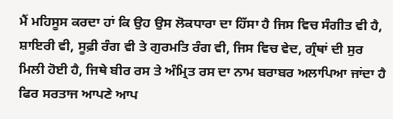ਮੈਂ ਮਹਿਸੂਸ ਕਰਦਾ ਹਾਂ ਕਿ ਉਹ ਉਸ ਲੋਕਧਾਰਾ ਦਾ ਹਿੱਸਾ ਹੈ ਜਿਸ ਵਿਚ ਸੰਗੀਤ ਵੀ ਹੈ, ਸ਼ਾਇਰੀ ਵੀ, ਸੂਫ਼ੀ ਰੰਗ ਵੀ ਤੇ ਗੁਰਮਤਿ ਰੰਗ ਵੀ, ਜਿਸ ਵਿਚ ਵੇਦ, ਗ੍ਰੰਥਾਂ ਦੀ ਸੁਰ ਮਿਲੀ ਹੋਈ ਹੈ, ਜਿਥੇ ਬੀਰ ਰਸ ਤੇ ਅੰਮ੍ਰਿਤ ਰਸ ਦਾ ਨਾਮ ਬਰਾਬਰ ਅਲਾਪਿਆ ਜਾਂਦਾ ਹੈ ਫਿਰ ਸਰਤਾਜ ਆਪਣੇ ਆਪ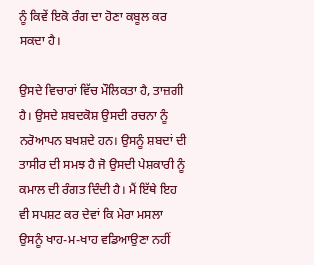ਨੂੰ ਕਿਵੇਂ ਇਕੋ ਰੰਗ ਦਾ ਹੋਣਾ ਕਬੂਲ ਕਰ ਸਕਦਾ ਹੈ।

ਉਸਦੇ ਵਿਚਾਰਾਂ ਵਿੱਚ ਮੌਲਿਕਤਾ ਹੈ, ਤਾਜ਼ਗੀ ਹੈ। ਉਸਦੇ ਸ਼ਬਦਕੋਸ਼ ਉਸਦੀ ਰਚਨਾ ਨੂੰ ਨਰੋਆਪਨ ਬਖਸ਼ਦੇ ਹਨ। ਉਸਨੂੰ ਸ਼ਬਦਾਂ ਦੀ ਤਾਸੀਰ ਦੀ ਸਮਝ ਹੈ ਜੋ ਉਸਦੀ ਪੇਸ਼ਕਾਰੀ ਨੂੰ ਕਮਾਲ ਦੀ ਰੰਗਤ ਦਿੰਦੀ ਹੈ। ਮੈਂ ਇੱਥੇ ਇਹ ਵੀ ਸਪਸ਼ਟ ਕਰ ਦੇਵਾਂ ਕਿ ਮੇਰਾ ਮਸਲਾ ਉਸਨੂੰ ਖਾਹ-ਮ-ਖਾਹ ਵਡਿਆਉਣਾ ਨਹੀਂ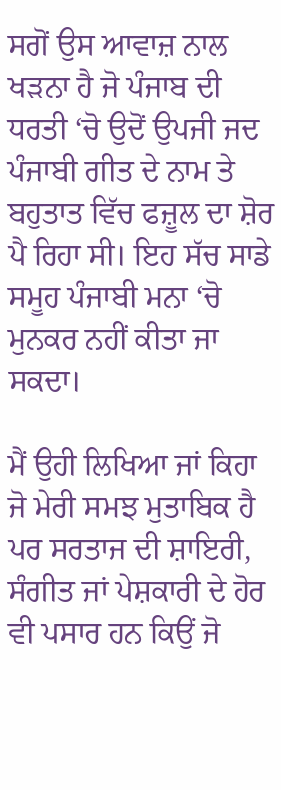ਸਗੋਂ ਉਸ ਆਵਾਜ਼ ਨਾਲ ਖੜਨਾ ਹੈ ਜੋ ਪੰਜਾਬ ਦੀ ਧਰਤੀ ‘ਚੋ ਉਦੋਂ ਉਪਜੀ ਜਦ ਪੰਜਾਬੀ ਗੀਤ ਦੇ ਨਾਮ ਤੇ ਬਹੁਤਾਤ ਵਿੱਚ ਫਜ਼ੂਲ ਦਾ ਸ਼ੋਰ ਪੈ ਰਿਹਾ ਸੀ। ਇਹ ਸੱਚ ਸਾਡੇ ਸਮੂਹ ਪੰਜਾਬੀ ਮਨਾ ‘ਚੋ ਮੁਨਕਰ ਨਹੀਂ ਕੀਤਾ ਜਾ ਸਕਦਾ।

ਮੈਂ ਉਹੀ ਲਿਖਿਆ ਜਾਂ ਕਿਹਾ ਜੋ ਮੇਰੀ ਸਮਝ ਮੁਤਾਬਿਕ ਹੈ ਪਰ ਸਰਤਾਜ ਦੀ ਸ਼ਾਇਰੀ, ਸੰਗੀਤ ਜਾਂ ਪੇਸ਼ਕਾਰੀ ਦੇ ਹੋਰ ਵੀ ਪਸਾਰ ਹਨ ਕਿਉਂ ਜੋ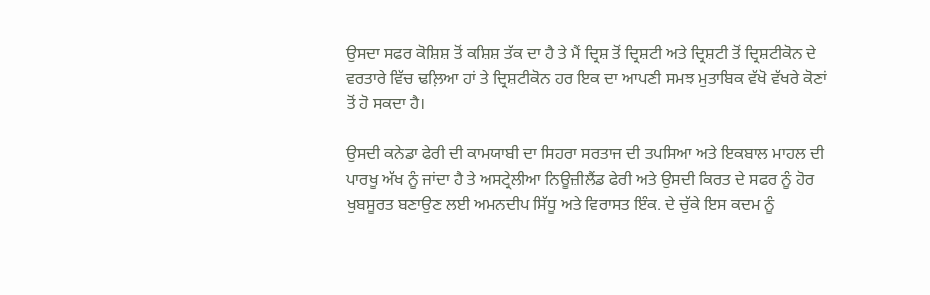ਉਸਦਾ ਸਫਰ ਕੋਸ਼ਿਸ਼ ਤੋਂ ਕਸ਼ਿਸ਼ ਤੱਕ ਦਾ ਹੈ ਤੇ ਮੈਂ ਦ੍ਰਿਸ਼ ਤੋਂ ਦ੍ਰਿਸ਼ਟੀ ਅਤੇ ਦ੍ਰਿਸ਼ਟੀ ਤੋਂ ਦ੍ਰਿਸ਼ਟੀਕੋਨ ਦੇ ਵਰਤਾਰੇ ਵਿੱਚ ਢਲ਼ਿਆ ਹਾਂ ਤੇ ਦ੍ਰਿਸ਼ਟੀਕੋਨ ਹਰ ਇਕ ਦਾ ਆਪਣੀ ਸਮਝ ਮੁਤਾਬਿਕ ਵੱਖੋ ਵੱਖਰੇ ਕੋਣਾਂ ਤੋਂ ਹੋ ਸਕਦਾ ਹੈ।

ਉਸਦੀ ਕਨੇਡਾ ਫੇਰੀ ਦੀ ਕਾਮਯਾਬੀ ਦਾ ਸਿਹਰਾ ਸਰਤਾਜ ਦੀ ਤਪਸਿਆ ਅਤੇ ਇਕਬਾਲ ਮਾਹਲ ਦੀ ਪਾਰਖੂ ਅੱਖ ਨੂੰ ਜਾਂਦਾ ਹੈ ਤੇ ਅਸਟ੍ਰੇਲੀਆ ਨਿਊਜ਼ੀਲੈਂਡ ਫੇਰੀ ਅਤੇ ਉਸਦੀ ਕਿਰਤ ਦੇ ਸਫਰ ਨੂੰ ਹੋਰ ਖੁਬਸੂਰਤ ਬਣਾਉਣ ਲਈ ਅਮਨਦੀਪ ਸਿੱਧੂ ਅਤੇ ਵਿਰਾਸਤ ਇੰਕ. ਦੇ ਚੁੱਕੇ ਇਸ ਕਦਮ ਨੂੰ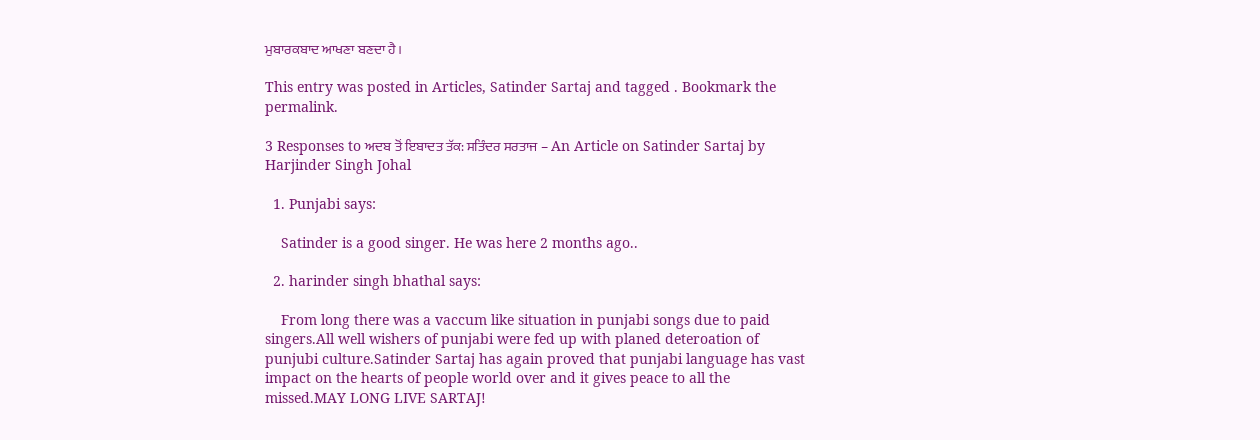ਮੁਬਾਰਕਬਾਦ ਆਖਣਾ ਬਣਦਾ ਹੈ।

This entry was posted in Articles, Satinder Sartaj and tagged . Bookmark the permalink.

3 Responses to ਅਦਬ ਤੋਂ ਇਬਾਦਤ ਤੱਕ: ਸਤਿੰਦਰ ਸਰਤਾਜ – An Article on Satinder Sartaj by Harjinder Singh Johal

  1. Punjabi says:

    Satinder is a good singer. He was here 2 months ago..

  2. harinder singh bhathal says:

    From long there was a vaccum like situation in punjabi songs due to paid singers.All well wishers of punjabi were fed up with planed deteroation of punjubi culture.Satinder Sartaj has again proved that punjabi language has vast impact on the hearts of people world over and it gives peace to all the missed.MAY LONG LIVE SARTAJ!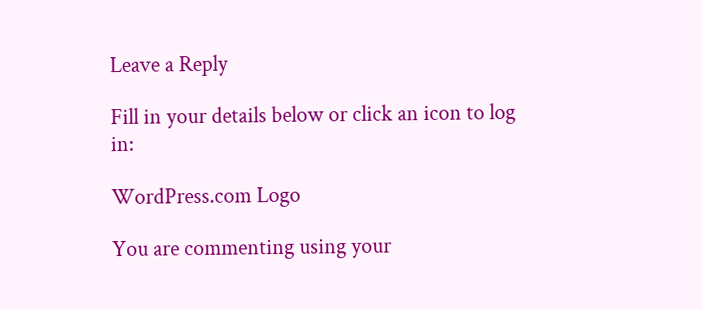Leave a Reply

Fill in your details below or click an icon to log in:

WordPress.com Logo

You are commenting using your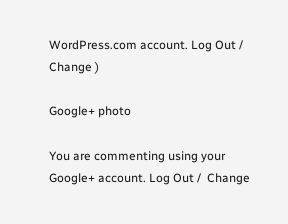WordPress.com account. Log Out /  Change )

Google+ photo

You are commenting using your Google+ account. Log Out /  Change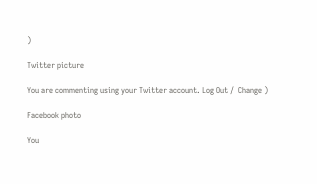)

Twitter picture

You are commenting using your Twitter account. Log Out /  Change )

Facebook photo

You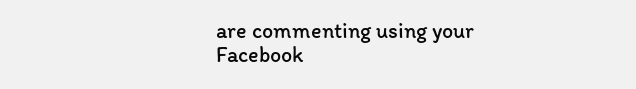are commenting using your Facebook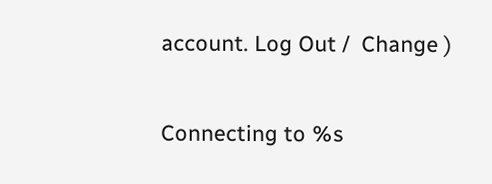account. Log Out /  Change )

Connecting to %s